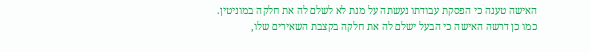האישה טענה כי הפסקת עבודתו נעשתה על מנת לא לשלם לה את חלקה במוניטין.
כמו כן דרשה האישה כי הבעל ישלם לה את חלקה בקצבת השאירים שלו,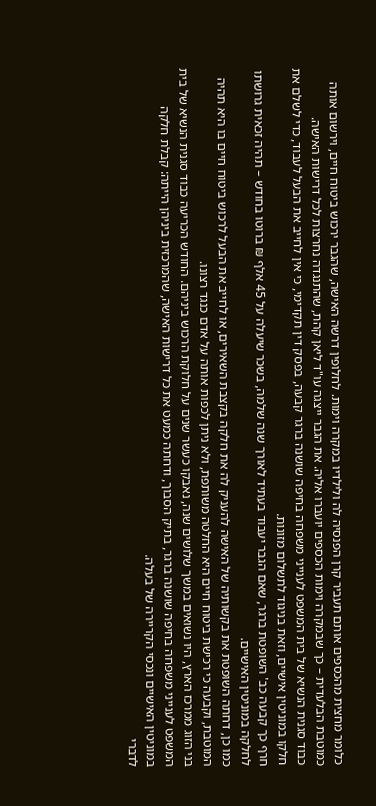כלומר מחצית מהכספים אותם תעביר קרן הפנסיה לה ולילדיו במקרה וימות. לחלופין דרשה האישה, שהגבר ירכוש ביטוח חיים, וירשום אותה כמוטבת הבלעדית – כך שבמקרה וימות הכספים יועברו אליה. את הגבר ייצגה עו"ד ליאן קהת, שהתנגדה נחרצות לכל דרישות האישה.
כבוד סגנית הנשיא של בית המשפט לענייני משפחה בחיפה שושנה ברגר קבעה, בפסק דין תקדימי, כי אין לחייב את הבעל לעבוד, כדי לשלם את חלקו במוניטין אישיים, וזאת בניגוד לתשלום מזונות.
חרף כך קבעה כב' השופטת ברגר, שאם הגבר יעבוד בעתיד לאורך שנה שלמה, בשכר שיעלה על 45 אלף ₪ ברוטו בחודש – תהיה זכאית גרושתו לחלקה במוניטין האישיים.
כמו כן, דחתה השופטת את בקשותיה של האישה להעניק לה את חלקה בקצבת השאירים, או לחייב את הבעל לרכוש ביטוח חיים בו היא תהיה המוטבת, וקבעה כי רכישת ביטוח חיים היא החלטה משותפת, ולא ניתן לכפות אותה על אדם כנגד רצונו.
בני הזוג ממרכז הארץ, היו נשואים במשך שלושים שנה, נאבקו כעשר שנים על חלוקת הרכוש ביניהם. החודש הכריעה כבוד סגנית הנשיא של בית המשפט לענייני משפחה בחיפה שושנה ברגר, בתיק הסבוך, ודחתה כמעט את כל דרישות האישה, שהמרכזית ביניהן הייתה: קבלת חלקה במוניטין האישיים ונכסי הקריירה של בעלה.
לדברי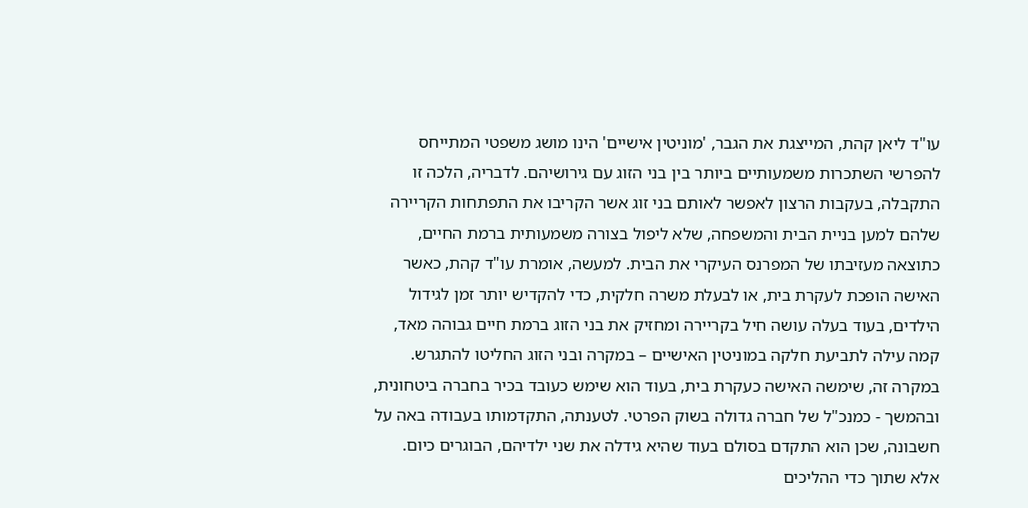עו"ד ליאן קהת, המייצגת את הגבר, 'מוניטין אישיים' הינו מושג משפטי המתייחס להפרשי השתכרות משמעותיים ביותר בין בני הזוג עם גירושיהם. לדבריה, הלכה זו התקבלה, בעקבות הרצון לאפשר לאותם בני זוג אשר הקריבו את התפתחות הקריירה שלהם למען בניית הבית והמשפחה, שלא ליפול בצורה משמעותית ברמת החיים, כתוצאה מעזיבתו של המפרנס העיקרי את הבית. למעשה, אומרת עו"ד קהת, כאשר האישה הופכת לעקרת בית, או לבעלת משרה חלקית, כדי להקדיש יותר זמן לגידול הילדים, בעוד בעלה עושה חיל בקריירה ומחזיק את בני הזוג ברמת חיים גבוהה מאד, קמה עילה לתביעת חלקה במוניטין האישיים – במקרה ובני הזוג החליטו להתגרש.
במקרה זה, שימשה האישה כעקרת בית, בעוד הוא שימש כעובד בכיר בחברה ביטחונית, ובהמשך - כמנכ"ל של חברה גדולה בשוק הפרטי. לטענתה, התקדמותו בעבודה באה על חשבונה, שכן הוא התקדם בסולם בעוד שהיא גידלה את שני ילדיהם, הבוגרים כיום.
אלא שתוך כדי ההליכים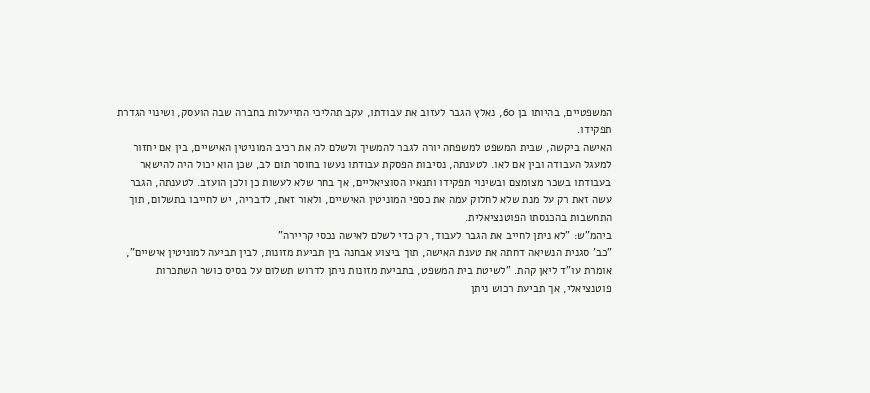המשפטיים, בהיותו בן 60, נאלץ הגבר לעזוב את עבודתו, עקב תהליכי התייעלות בחברה שבה הועסק, ושינוי הגדרת תפקידו.
האישה ביקשה, שבית המשפט למשפחה יורה לגבר להמשיך ולשלם לה את רכיב המוניטין האישיים, בין אם יחזור למעגל העבודה ובין אם לאו. לטענתה, נסיבות הפסקת עבודתו נעשו בחוסר תום לב, שכן הוא יכול היה להישאר בעבודתו בשכר מצומצם ובשינוי תפקידו ותנאיו הסוציאליים, אך בחר שלא לעשות כן ולכן הועזב. לטענתה, הגבר עשה זאת רק על מנת שלא לחלוק עמה את כספי המוניטין האישיים, ולאור זאת, לדבריה, יש לחייבו בתשלום, תוך התחשבות בהכנסתו הפוטנציאלית.
ביהמ"ש: "לא ניתן לחייב את הגבר לעבוד, רק כדי לשלם לאישה נכסי קריירה"
"כב' סגנית הנשיאה דחתה את טענת האישה, תוך ביצוע אבחנה בין תביעת מזונות, לבין תביעה למוניטין אישיים", אומרת עו"ד ליאן קהת. "לשיטת בית המשפט, בתביעת מזונות ניתן לדרוש תשלום על בסיס כושר השתכרות פוטנציאלי, אך תביעת רכוש ניתן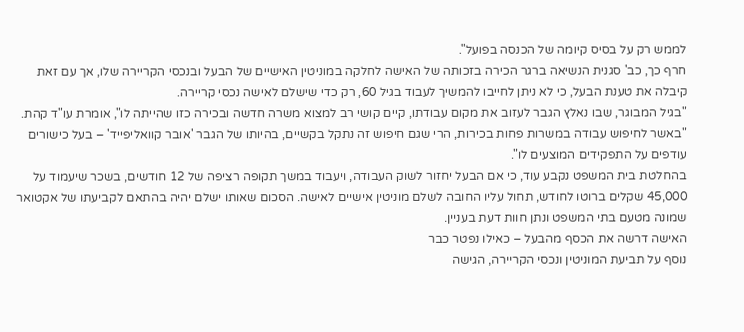לממש רק על בסיס קיומה של הכנסה בפועל".
חרף כך, כב' סגנית הנשיאה ברגר הכירה בזכותה של האישה לחלקה במוניטין האישיים של הבעל ובנכסי הקריירה שלו, אך עם זאת קיבלה את טענת הבעל, כי לא ניתן לחייבו להמשיך לעבוד בגיל 60, רק כדי שישלם לאישה נכסי קריירה.
"בגיל המבוגר, שבו נאלץ הגבר לעזוב את מקום עבודתו, קיים קושי רב למצוא משרה חדשה ובכירה כזו שהייתה לו", אומרת עו"ד קהת. "באשר לחיפוש עבודה במשרות פחות בכירות, הרי שגם חיפוש זה נתקל בקשיים, בהיותו של הגבר 'אובר קוואליפייד' – בעל כישורים עודפים על התפקידים המוצעים לו".
בהחלטת בית המשפט נקבע עוד, כי אם הבעל יחזור לשוק העבודה, ויעבוד במשך תקופה רציפה של 12 חודשים, בשכר שיעמוד על 45,000 שקלים ברוטו לחודש, תחול עליו החובה לשלם מוניטין אישיים לאישה. הסכום שאותו ישלם יהיה בהתאם לקביעתו של אקטואר שמונה מטעם בתי המשפט ונתן חוות דעת בעניין.
האישה דרשה את הכסף מהבעל – כאילו נפטר כבר
נוסף על תביעת המוניטין ונכסי הקריירה, הגישה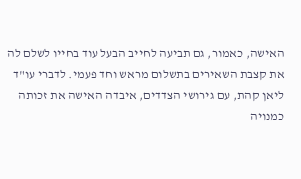האישה, כאמור, גם תביעה לחייב הבעל עוד בחייו לשלם לה את קצבת השאירים בתשלום מראש וחד פעמי. לדברי עו"ד ליאן קהת, עם גירושי הצדדים, איבדה האישה את זכותה כמנויה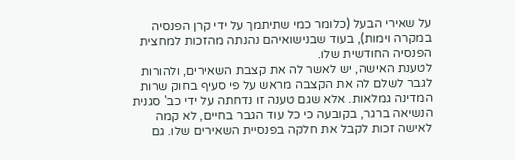על שאירי הבעל (כלומר כמי שתיתמך על ידי קרן הפנסיה במקרה וימות), בעוד שבנישואיהם נהנתה מהזכות למחצית הפנסיה החודשית שלו.
לטענת האישה, יש לאשר לה את קצבת השאירים, ולהורות לגבר לשלם לה את הקצבה מראש על פי סעיף בחוק שרות המדינה גמלאות. אלא שגם טענה זו נדחתה על ידי כב' סגנית הנשיאה ברגר, בקובעה כי כל עוד הגבר בחיים, לא קמה לאישה זכות לקבל את חלקה בפנסיית השאירים שלו. גם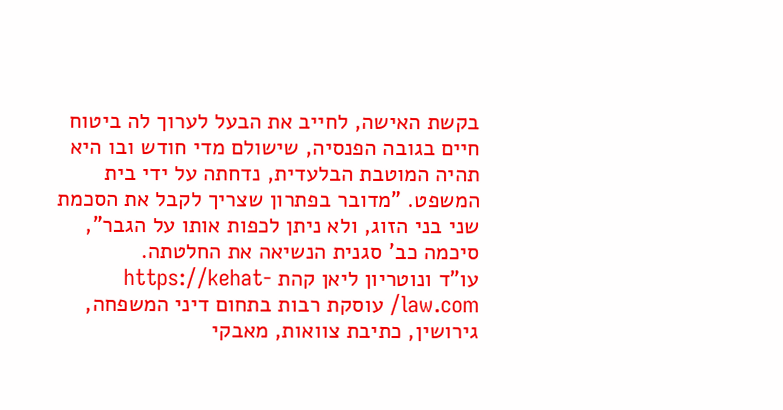בקשת האישה, לחייב את הבעל לערוך לה ביטוח חיים בגובה הפנסיה, שישולם מדי חודש ובו היא תהיה המוטבת הבלעדית, נדחתה על ידי בית המשפט. "מדובר בפתרון שצריך לקבל את הסכמת שני בני הזוג, ולא ניתן לכפות אותו על הגבר", סיכמה כב' סגנית הנשיאה את החלטתה.
עו"ד ונוטריון ליאן קהת https://kehat-law.com/ עוסקת רבות בתחום דיני המשפחה, גירושין, כתיבת צוואות, מאבקי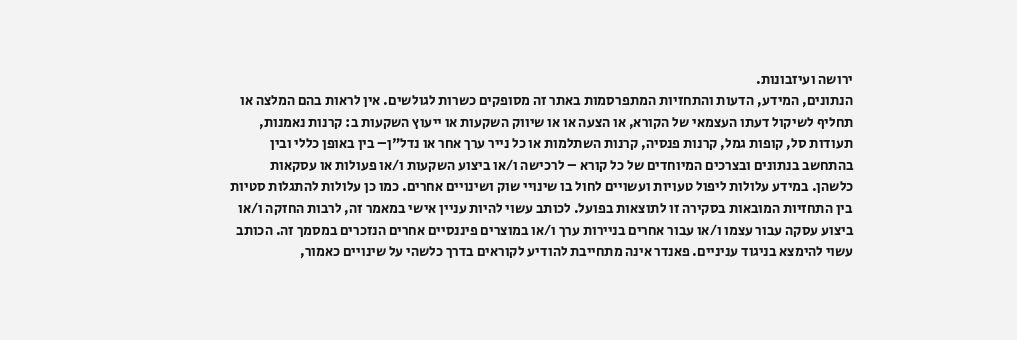ירושה ועיזבונות.
הנתונים, המידע, הדעות והתחזיות המתפרסמות באתר זה מסופקים כשרות לגולשים. אין לראות בהם המלצה או תחליף לשיקול דעתו העצמאי של הקורא, או הצעה או או שיווק השקעות או ייעוץ השקעות ב: קרנות נאמנות, תעודות סל, קופות גמל, קרנות פנסיה, קרנות השתלמות או כל נייר ערך אחר או נדל"ן– בין באופן כללי ובין בהתחשב בנתונים ובצרכים המיוחדים של כל קורא – לרכישה ו/או ביצוע השקעות ו/או פעולות או עסקאות כלשהן. במידע עלולות ליפול טעויות ועשויים לחול בו שינויי שוק ושינויים אחרים. כמו כן עלולות להתגלות סטיות בין התחזיות המובאות בסקירה זו לתוצאות בפועל. לכותב עשוי להיות עניין אישי במאמר זה, לרבות החזקה ו/או ביצוע עסקה עבור עצמו ו/או עבור אחרים בניירות ערך ו/או במוצרים פיננסיים אחרים הנזכרים במסמך זה. הכותב עשוי להימצא בניגוד עניניים. פאנדר אינה מתחייבת להודיע לקוראים בדרך כלשהי על שינויים כאמור,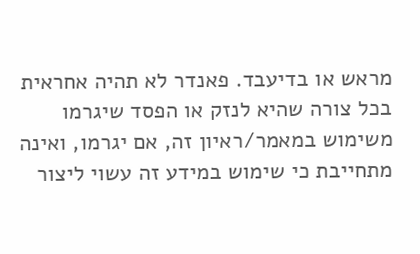מראש או בדיעבד. פאנדר לא תהיה אחראית בכל צורה שהיא לנזק או הפסד שיגרמו משימוש במאמר/ראיון זה, אם יגרמו, ואינה מתחייבת כי שימוש במידע זה עשוי ליצור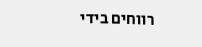רווחים בידי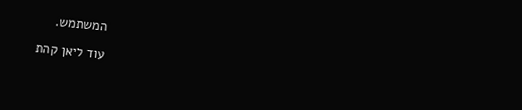המשתמש.

עוד ליאן קהת